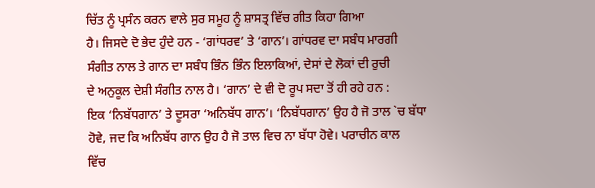ਚਿੱਤ ਨੂੰ ਪ੍ਰਸੰਨ ਕਰਨ ਵਾਲੇ ਸੁਰ ਸਮੂਹ ਨੂੰ ਸ਼ਾਸਤ੍ਰ ਵਿੱਚ ਗੀਤ ਕਿਹਾ ਗਿਆ
ਹੈ। ਜਿਸਦੇ ਦੋ ਭੇਦ ਹੁੰਦੇ ਹਨ - ‘ਗਾਂਧਰਵ’ ਤੇ ‘ਗਾਨ’। ਗਾਂਧਰਵ ਦਾ ਸਬੰਧ ਮਾਰਗੀ
ਸੰਗੀਤ ਨਾਲ ਤੇ ਗਾਨ ਦਾ ਸਬੰਧ ਭਿੰਨ ਭਿੰਨ ਇਲਾਕਿਆਂ, ਦੇਸਾਂ ਦੇ ਲੋਕਾਂ ਦੀ ਰੁਚੀ
ਦੇ ਅਨੁਕੂਲ ਦੇਸ਼ੀ ਸੰਗੀਤ ਨਾਲ ਹੈ। ‘ਗਾਨ’ ਦੇ ਵੀ ਦੋ ਰੂਪ ਸਦਾ ਤੋਂ ਹੀ ਰਹੇ ਹਨ :
ਇਕ ‘ਨਿਬੱਧਗਾਨ’ ਤੇ ਦੂਸਰਾ ‘ਅਨਿਬੱਧ ਗਾਨ’। ‘ਨਿਬੱਧਗਾਨ’ ਉਹ ਹੈ ਜੋ ਤਾਲ `ਚ ਬੱਧਾ
ਹੋਵੇ, ਜਦ ਕਿ ਅਨਿਬੱਧ ਗਾਨ ਉਹ ਹੈ ਜੋ ਤਾਲ ਵਿਚ ਨਾ ਬੱਧਾ ਹੋਵੇ। ਪਰਾਚੀਨ ਕਾਲ
ਵਿੱਚ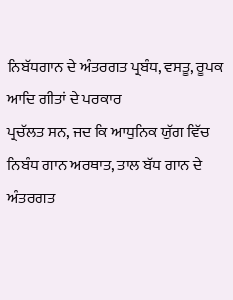ਨਿਬੱਧਗਾਨ ਦੇ ਅੰਤਰਗਤ ਪ੍ਰਬੰਧ, ਵਸਤੂ, ਰੂਪਕ ਆਦਿ ਗੀਤਾਂ ਦੇ ਪਰਕਾਰ
ਪ੍ਰਚੱਲਤ ਸਨ, ਜਦ ਕਿ ਆਧੁਨਿਕ ਯੁੱਗ ਵਿੱਚ ਨਿਬੰਧ ਗਾਨ ਅਰਥਾਤ, ਤਾਲ ਬੱਧ ਗਾਨ ਦੇ
ਅੰਤਰਗਤ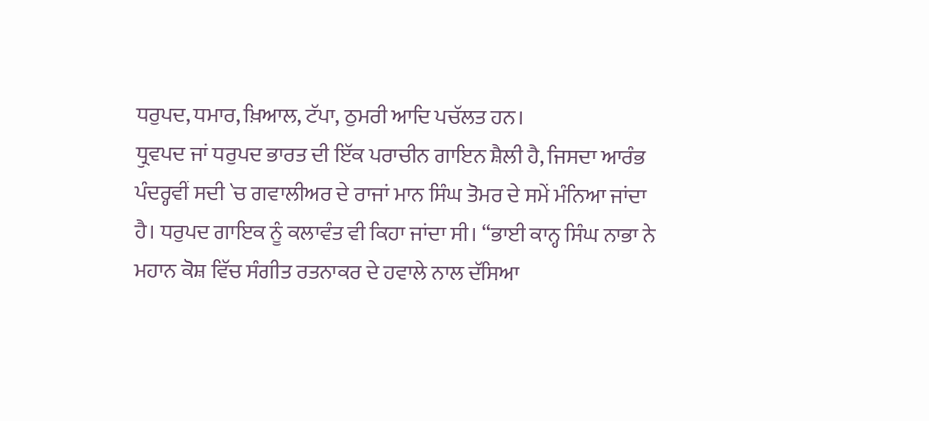ਧਰੁਪਦ, ਧਮਾਰ, ਖ਼ਿਆਲ, ਟੱਪਾ, ਠੁਮਰੀ ਆਦਿ ਪਚੱਲਤ ਹਨ।
ਧ੍ਰੁਵਪਦ ਜਾਂ ਧਰੁਪਦ ਭਾਰਤ ਦੀ ਇੱਕ ਪਰਾਚੀਨ ਗਾਇਨ ਸ਼ੈਲੀ ਹੈ, ਜਿਸਦਾ ਆਰੰਭ
ਪੰਦਰ੍ਹਵੀਂ ਸਦੀ `ਚ ਗਵਾਲੀਅਰ ਦੇ ਰਾਜਾਂ ਮਾਨ ਸਿੰਘ ਤੋਮਰ ਦੇ ਸਮੇਂ ਮੰਨਿਆ ਜਾਂਦਾ
ਹੈ। ਧਰੁਪਦ ਗਾਇਕ ਨੂੰ ਕਲਾਵੰਤ ਵੀ ਕਿਹਾ ਜਾਂਦਾ ਸੀ। “ਭਾਈ ਕਾਨ੍ਹ ਸਿੰਘ ਨਾਭਾ ਨੇ
ਮਹਾਨ ਕੋਸ਼ ਵਿੱਚ ਸੰਗੀਤ ਰਤਨਾਕਰ ਦੇ ਹਵਾਲੇ ਨਾਲ ਦੱਸਿਆ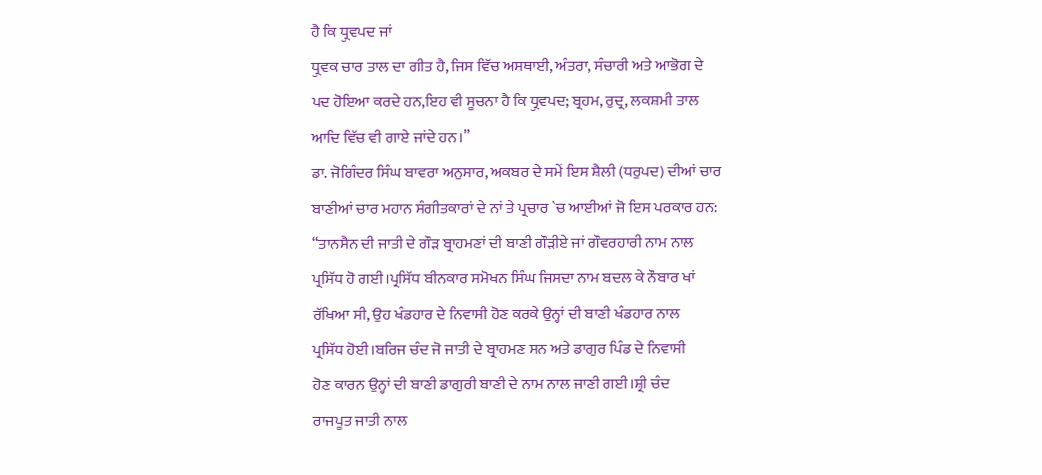ਹੈ ਕਿ ਧ੍ਰੁਵਪਦ ਜਾਂ
ਧ੍ਰੁਵਕ ਚਾਰ ਤਾਲ ਦਾ ਗੀਤ ਹੈ, ਜਿਸ ਵਿੱਚ ਅਸਥਾਈ, ਅੰਤਰਾ, ਸੰਚਾਰੀ ਅਤੇ ਆਭੋਗ ਦੇ
ਪਦ ਹੋਇਆ ਕਰਦੇ ਹਨ,ਇਹ ਵੀ ਸੂਚਨਾ ਹੈ ਕਿ ਧ੍ਰੁਵਪਦ; ਬ੍ਰਹਮ, ਰੁਦ੍ਰ, ਲਕਸ਼ਮੀ ਤਾਲ
ਆਦਿ ਵਿੱਚ ਵੀ ਗਾਏ ਜਾਂਦੇ ਹਨ।”
ਡਾ. ਜੋਗਿੰਦਰ ਸਿੰਘ ਬਾਵਰਾ ਅਨੁਸਾਰ, ਅਕਬਰ ਦੇ ਸਮੇਂ ਇਸ ਸ਼ੈਲੀ (ਧਰੁਪਦ) ਦੀਆਂ ਚਾਰ
ਬਾਣੀਆਂ ਚਾਰ ਮਹਾਨ ਸੰਗੀਤਕਾਰਾਂ ਦੇ ਨਾਂ ਤੇ ਪ੍ਰਚਾਰ `ਚ ਆਈਆਂ ਜੋ ਇਸ ਪਰਕਾਰ ਹਨ:
“ਤਾਨਸੈਨ ਦੀ ਜਾਤੀ ਦੇ ਗੌੜ ਬ੍ਰਾਹਮਣਾਂ ਦੀ ਬਾਣੀ ਗੌੜੀਏ ਜਾਂ ਗੌਵਰਹਾਰੀ ਨਾਮ ਨਾਲ
ਪ੍ਰਸਿੱਧ ਹੋ ਗਈ।ਪ੍ਰਸਿੱਧ ਬੀਨਕਾਰ ਸਮੋਖਨ ਸਿੰਘ ਜਿਸਦਾ ਨਾਮ ਬਦਲ ਕੇ ਨੌਬਾਰ ਖਾਂ
ਰੱਖਿਆ ਸੀ, ਉਹ ਖੰਡਹਾਰ ਦੇ ਨਿਵਾਸੀ ਹੋਣ ਕਰਕੇ ਉਨ੍ਹਾਂ ਦੀ ਬਾਣੀ ਖੰਡਹਾਰ ਨਾਲ
ਪ੍ਰਸਿੱਧ ਹੋਈ।ਬਰਿਜ ਚੰਦ ਜੋ ਜਾਤੀ ਦੇ ਬ੍ਰਾਹਮਣ ਸਨ ਅਤੇ ਡਾਗੁਰ ਪਿੰਡ ਦੇ ਨਿਵਾਸੀ
ਹੋਣ ਕਾਰਨ ਉਨ੍ਹਾਂ ਦੀ ਬਾਣੀ ਡਾਗੁਰੀ ਬਾਣੀ ਦੇ ਨਾਮ ਨਾਲ ਜਾਣੀ ਗਈ।ਸ਼੍ਰੀ ਚੰਦ
ਰਾਜਪੂਤ ਜਾਤੀ ਨਾਲ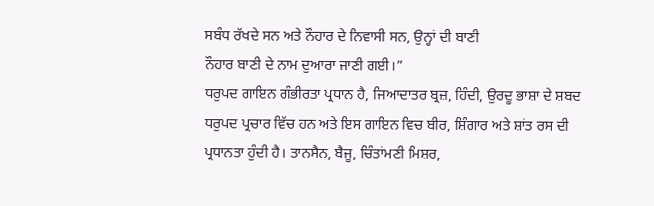ਸਬੰਧ ਰੱਖਦੇ ਸਨ ਅਤੇ ਨੌਹਾਰ ਦੇ ਨਿਵਾਸੀ ਸਨ, ਉਨ੍ਹਾਂ ਦੀ ਬਾਣੀ
ਨੌਹਾਰ ਬਾਣੀ ਦੇ ਨਾਮ ਦੁਆਰਾ ਜਾਣੀ ਗਈ।”
ਧਰੁਪਦ ਗਾਇਨ ਗੰਭੀਰਤਾ ਪ੍ਰਧਾਨ ਹੈ, ਜਿਆਦਾਤਰ ਬ੍ਰਜ਼, ਹਿੰਦੀ, ਉਰਦੂ ਭਾਸ਼ਾ ਦੇ ਸ਼ਬਦ
ਧਰੁਪਦ ਪ੍ਰਚਾਰ ਵਿੱਚ ਹਨ ਅਤੇ ਇਸ ਗਾਇਨ ਵਿਚ ਬੀਰ, ਸ਼ਿੰਗਾਰ ਅਤੇ ਸ਼ਾਂਤ ਰਸ ਦੀ
ਪ੍ਰਧਾਨਤਾ ਹੁੰਦੀ ਹੈ। ਤਾਨਸੈਨ, ਬੈਜੂ, ਚਿੰਤਾਂਮਣੀ ਮਿਸ਼ਰ,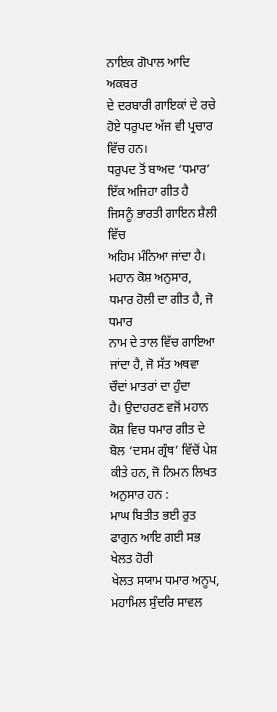ਨਾਇਕ ਗੋਪਾਲ ਆਦਿ ਅਕਬਰ
ਦੇ ਦਰਬਾਰੀ ਗਾਇਕਾਂ ਦੇ ਰਚੇ ਹੋਏ ਧਰੁਪਦ ਅੱਜ ਵੀ ਪ੍ਰਚਾਰ ਵਿੱਚ ਹਨ।
ਧਰੁਪਦ ਤੋਂ ਬਾਅਦ ‘ਧਮਾਰ’ ਇੱਕ ਅਜਿਹਾ ਗੀਤ ਹੈ ਜਿਸਨੂੰ ਭਾਰਤੀ ਗਾਇਨ ਸ਼ੈਲੀ ਵਿੱਚ
ਅਹਿਮ ਮੰਨਿਆ ਜਾਂਦਾ ਹੈ। ਮਹਾਨ ਕੋਸ਼ ਅਨੁਸਾਰ, ਧਮਾਰ ਹੋਲੀ ਦਾ ਗੀਤ ਹੈ, ਜੋ ਧਮਾਰ
ਨਾਮ ਦੇ ਤਾਲ ਵਿੱਚ ਗਾਇਆ ਜਾਂਦਾ ਹੈ, ਜੋ ਸੱਤ ਅਥਵਾ ਚੌਦਾਂ ਮਾਤਰਾਂ ਦਾ ਹੁੰਦਾ
ਹੈ। ਉਦਾਹਰਣ ਵਜੋਂ ਮਹਾਨ ਕੋਸ਼ ਵਿਚ ਧਮਾਰ ਗੀਤ ਦੇ ਬੋਲ ‘ਦਸਮ ਗ੍ਰੰਥ’ ਵਿੱਚੋਂ ਪੇਸ਼
ਕੀਤੇ ਹਨ, ਜੋ ਨਿਮਨ ਲਿਖਤ ਅਨੁਸਾਰ ਹਨ :
ਮਾਘ ਬਿਤੀਤ ਭਈ ਰੁਤ ਫਾਗੁਨ ਆਇ ਗਈ ਸਭ ਖੇਲਤ ਹੋਰੀ
ਖੇਲਤ ਸਯਾਮ ਧਮਾਰ ਅਨੂਪ, ਮਹਾਮਿਲ ਸੁੰਦਰਿ ਸਾਵਲ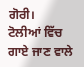ਗੋਰੀ।
ਟੋਲੀਆਂ ਵਿੱਚ ਗਾਏ ਜਾਣ ਵਾਲੇ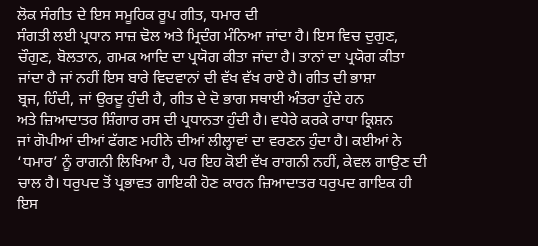ਲੋਕ ਸੰਗੀਤ ਦੇ ਇਸ ਸਮੂਹਿਕ ਰੂਪ ਗੀਤ, ਧਮਾਰ ਦੀ
ਸੰਗਤੀ ਲਈ ਪ੍ਰਧਾਨ ਸਾਜ਼ ਢੋਲ ਅਤੇ ਮ੍ਰਿਦੰਗ ਮੰਨਿਆ ਜਾਂਦਾ ਹੈ। ਇਸ ਵਿਚ ਦੁਗੁਣ,
ਚੌਗੁਣ, ਬੋਲਤਾਨ, ਗਮਕ ਆਦਿ ਦਾ ਪ੍ਰਯੋਗ ਕੀਤਾ ਜਾਂਦਾ ਹੈ। ਤਾਨਾਂ ਦਾ ਪ੍ਰਯੋਗ ਕੀਤਾ
ਜਾਂਦਾ ਹੈ ਜਾਂ ਨਹੀਂ ਇਸ ਬਾਰੇ ਵਿਦਵਾਨਾਂ ਦੀ ਵੱਖ ਵੱਖ ਰਾਏ ਹੈ। ਗੀਤ ਦੀ ਭਾਸ਼ਾ
ਬ੍ਰਜ, ਹਿੰਦੀ, ਜਾਂ ਉਰਦੂ ਹੁੰਦੀ ਹੈ, ਗੀਤ ਦੇ ਦੋ ਭਾਗ ਸਥਾਈ ਅੰਤਰਾ ਹੁੰਦੇ ਹਨ
ਅਤੇ ਜ਼ਿਆਦਾਤਰ ਸ਼ਿੰਗਾਰ ਰਸ ਦੀ ਪ੍ਰਧਾਨਤਾ ਹੁੰਦੀ ਹੈ। ਵਧੇਰੇ ਕਰਕੇ ਰਾਧਾ ਕ੍ਰਿਸ਼ਨ
ਜਾਂ ਗੋਪੀਆਂ ਦੀਆਂ ਫੱਗਣ ਮਹੀਨੇ ਦੀਆਂ ਲੀਲ੍ਹਾਵਾਂ ਦਾ ਵਰਣਨ ਹੁੰਦਾ ਹੈ। ਕਈਆਂ ਨੇ
‘ਧਮਾਰ’ ਨੂੰ ਰਾਗਨੀ ਲਿਖਿਆ ਹੈ, ਪਰ ਇਹ ਕੋਈ ਵੱਖ ਰਾਗਨੀ ਨਹੀਂ, ਕੇਵਲ ਗਾਉਣ ਦੀ
ਚਾਲ ਹੈ। ਧਰੁਪਦ ਤੋਂ ਪ੍ਰਭਾਵਤ ਗਾਇਕੀ ਹੋਣ ਕਾਰਨ ਜ਼ਿਆਦਾਤਰ ਧਰੁਪਦ ਗਾਇਕ ਹੀ ਇਸ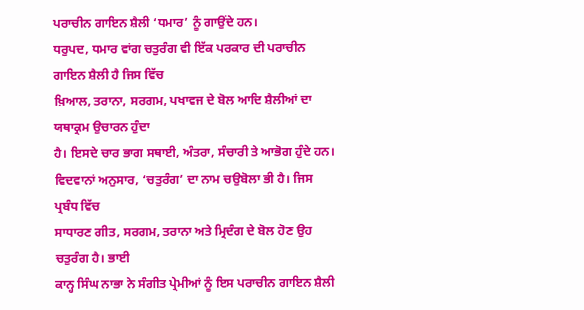ਪਰਾਚੀਨ ਗਾਇਨ ਸ਼ੈਲੀ ‘ਧਮਾਰ’ ਨੂੰ ਗਾਉਂਦੇ ਹਨ।
ਧਰੁਪਦ, ਧਮਾਰ ਵਾਂਗ ਚਤੁਰੰਗ ਵੀ ਇੱਕ ਪਰਕਾਰ ਦੀ ਪਰਾਚੀਨ ਗਾਇਨ ਸ਼ੈਲੀ ਹੈ ਜਿਸ ਵਿੱਚ
ਖ਼ਿਆਲ, ਤਰਾਨਾ, ਸਰਗਮ, ਪਖਾਵਜ ਦੇ ਬੋਲ ਆਦਿ ਸ਼ੈਲੀਆਂ ਦਾ ਯਥਾਕ੍ਰਮ ਉਚਾਰਨ ਹੁੰਦਾ
ਹੈ। ਇਸਦੇ ਚਾਰ ਭਾਗ ਸਥਾਈ, ਅੰਤਰਾ, ਸੰਚਾਰੀ ਤੇ ਆਭੋਗ ਹੁੰਦੇ ਹਨ।
ਵਿਦਵਾਨਾਂ ਅਨੁਸਾਰ, ‘ਚਤੁਰੰਗ’ ਦਾ ਨਾਮ ਚਉਬੋਲਾ ਭੀ ਹੈ। ਜਿਸ ਪ੍ਰਬੰਧ ਵਿੱਚ
ਸਾਧਾਰਣ ਗੀਤ, ਸਰਗਮ, ਤਰਾਨਾ ਅਤੇ ਮ੍ਰਿਦੰਗ ਦੇ ਬੋਲ ਹੋਣ ਉਹ ਚਤੁਰੰਗ ਹੈ। ਭਾਈ
ਕਾਨ੍ਹ ਸਿੰਘ ਨਾਭਾ ਨੇ ਸੰਗੀਤ ਪ੍ਰੇਮੀਆਂ ਨੂੰ ਇਸ ਪਰਾਚੀਨ ਗਾਇਨ ਸ਼ੈਲੀ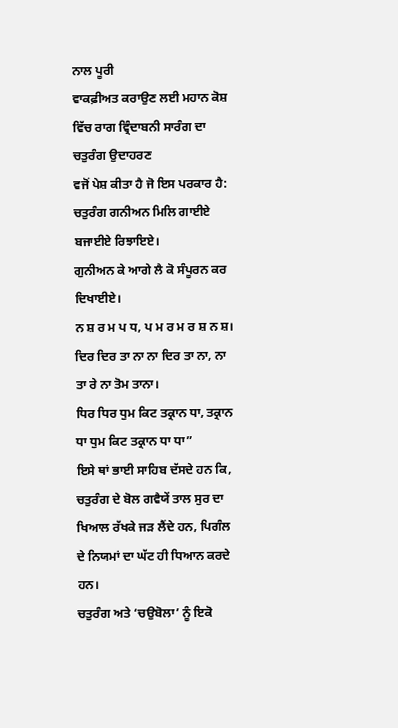ਨਾਲ ਪੂਰੀ
ਵਾਕਫ਼ੀਅਤ ਕਰਾਉਣ ਲਈ ਮਹਾਨ ਕੋਸ਼ ਵਿੱਚ ਰਾਗ ਵ੍ਰਿੰਦਾਬਨੀ ਸਾਰੰਗ ਦਾ ਚਤੁਰੰਗ ਉਦਾਹਰਣ
ਵਜੋਂ ਪੇਸ਼ ਕੀਤਾ ਹੈ ਜੋ ਇਸ ਪਰਕਾਰ ਹੈ:
ਚਤੁਰੰਗ ਗਨੀਅਨ ਮਿਲਿ ਗਾਈਏ ਬਜਾਈਏ ਰਿਝਾਇਏ।
ਗੁਨੀਅਨ ਕੇ ਆਗੇ ਲੈ ਕੋ ਸੰਪੂਰਨ ਕਰ ਦਿਖਾਈਏ।
ਨ ਸ਼ ਰ ਮ ਪ ਧ, ਪ ਮ ਰ ਮ ਰ ਸ਼ ਨ ਸ਼।
ਦਿਰ ਦਿਰ ਤਾ ਨਾ ਨਾ ਦਿਰ ਤਾ ਨਾ, ਨਾ ਤਾ ਰੇ ਨਾ ਤੋਮ ਤਾਨਾ।
ਧਿਰ ਧਿਰ ਧੁਮ ਕਿਟ ਤਕ੍ਰਾਨ ਧਾ, ਤਕ੍ਰਾਨ ਧਾ ਧੁਮ ਕਿਟ ਤਕ੍ਰਾਨ ਧਾ ਧਾ”
ਇਸੇ ਥਾਂ ਭਾਈ ਸਾਹਿਬ ਦੱਸਦੇ ਹਨ ਕਿ, ਚਤੁਰੰਗ ਦੇ ਬੋਲ ਗਵੈਯੇਂ ਤਾਲ ਸੁਰ ਦਾ
ਖਿਆਲ ਰੱਖਕੇ ਜੜ ਲੈਂਦੇ ਹਨ, ਪਿਗੰਲ ਦੇ ਨਿਯਮਾਂ ਦਾ ਘੱਟ ਹੀ ਧਿਆਨ ਕਰਦੇ ਹਨ।
ਚਤੁਰੰਗ ਅਤੇ ‘ਚਉਬੋਲਾ’ ਨੂੰ ਇਕੋ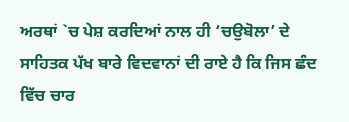ਅਰਥਾਂ `ਚ ਪੇਸ਼ ਕਰਦਿਆਂ ਨਾਲ ਹੀ ‘ਚਉਬੋਲਾ’ ਦੇ
ਸਾਹਿਤਕ ਪੱਖ ਬਾਰੇ ਵਿਦਵਾਨਾਂ ਦੀ ਰਾਏ ਹੈ ਕਿ ਜਿਸ ਛੰਦ ਵਿੱਚ ਚਾਰ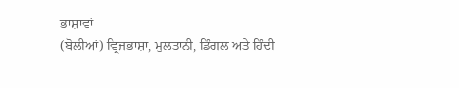ਭਾਸ਼ਾਵਾਂ
(ਬੋਲੀਆਂ) ਵ੍ਰਿਜਭਾਸ਼ਾ, ਮੁਲਤਾਨੀ, ਡਿੰਗਲ ਅਤੇ ਹਿੰਦੀ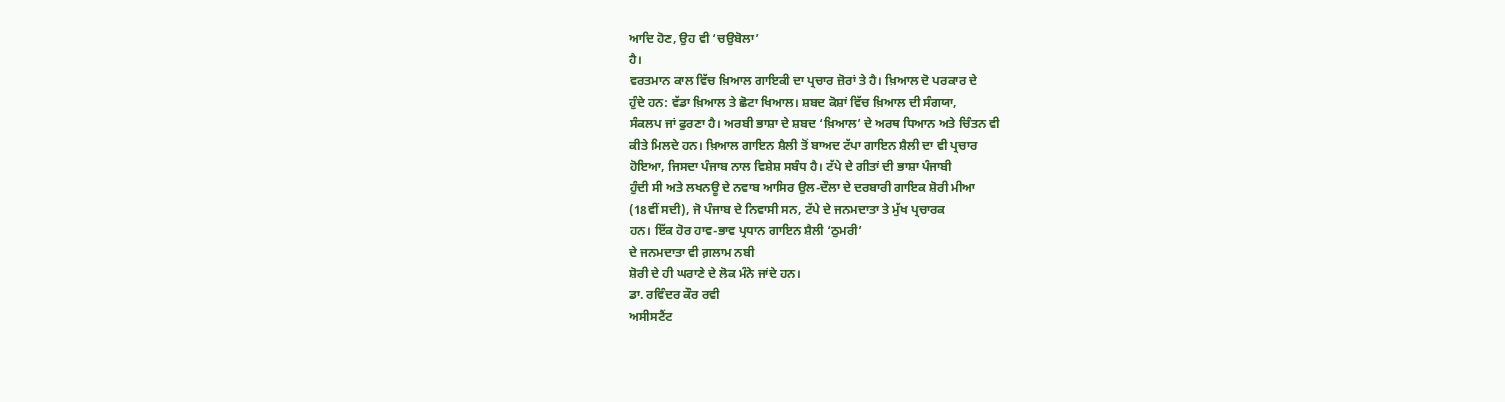ਆਦਿ ਹੋਣ, ਉਹ ਵੀ ‘ਚਉਬੋਲਾ’
ਹੈ।
ਵਰਤਮਾਨ ਕਾਲ ਵਿੱਚ ਖ਼ਿਆਲ ਗਾਇਕੀ ਦਾ ਪ੍ਰਚਾਰ ਜ਼ੋਰਾਂ ਤੇ ਹੈ। ਖ਼ਿਆਲ ਦੋ ਪਰਕਾਰ ਦੇ
ਹੁੰਦੇ ਹਨ: ਵੱਡਾ ਖ਼ਿਆਲ ਤੇ ਛੋਟਾ ਖਿਆਲ। ਸ਼ਬਦ ਕੋਸ਼ਾਂ ਵਿੱਚ ਖ਼ਿਆਲ ਦੀ ਸੰਗਯਾ,
ਸੰਕਲਪ ਜਾਂ ਫੁਰਣਾ ਹੈ। ਅਰਬੀ ਭਾਸ਼ਾ ਦੇ ਸ਼ਬਦ ‘ਖ਼ਿਆਲ’ ਦੇ ਅਰਥ ਧਿਆਨ ਅਤੇ ਚਿੰਤਨ ਵੀ
ਕੀਤੇ ਮਿਲਦੇ ਹਨ। ਖ਼ਿਆਲ ਗਾਇਨ ਸ਼ੈਲੀ ਤੋਂ ਬਾਅਦ ਟੱਪਾ ਗਾਇਨ ਸ਼ੈਲੀ ਦਾ ਵੀ ਪ੍ਰਚਾਰ
ਹੋਇਆ, ਜਿਸਦਾ ਪੰਜਾਬ ਨਾਲ ਵਿਸ਼ੇਸ਼ ਸਬੰਧ ਹੈ। ਟੱਪੇ ਦੇ ਗੀਤਾਂ ਦੀ ਭਾਸ਼ਾ ਪੰਜਾਬੀ
ਹੁੰਦੀ ਸੀ ਅਤੇ ਲਖਨਊ ਦੇ ਨਵਾਬ ਆਸਿਰ ਉਲ-ਦੌਲਾ ਦੇ ਦਰਬਾਰੀ ਗਾਇਕ ਸ਼ੋਰੀ ਮੀਆ
(18ਵੀਂ ਸਦੀ), ਜੋ ਪੰਜਾਬ ਦੇ ਨਿਵਾਸੀ ਸਨ, ਟੱਪੇ ਦੇ ਜਨਮਦਾਤਾ ਤੇ ਮੁੱਖ ਪ੍ਰਚਾਰਕ
ਹਨ। ਇੱਕ ਹੋਰ ਹਾਵ-ਭਾਵ ਪ੍ਰਧਾਨ ਗਾਇਨ ਸ਼ੈਲੀ ‘ਠੁਮਰੀ’
ਦੇ ਜਨਮਦਾਤਾ ਵੀ ਗ਼ਲਾਮ ਨਬੀ
ਸ਼ੋਰੀ ਦੇ ਹੀ ਘਰਾਣੇ ਦੇ ਲੋਕ ਮੰਨੇ ਜਾਂਦੇ ਹਨ।
ਡਾ. ਰਵਿੰਦਰ ਕੌਰ ਰਵੀ
ਅਸੀਸਟੈਂਟ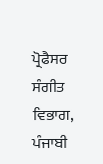ਪ੍ਰੋਫੈਸਰ ਸੰਗੀਤ ਵਿਭਾਗ,
ਪੰਜਾਬੀ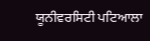ਯੂਨੀਵਰਸਿਟੀ ਪਟਿਆਲਾ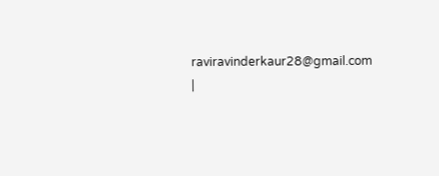raviravinderkaur28@gmail.com
|